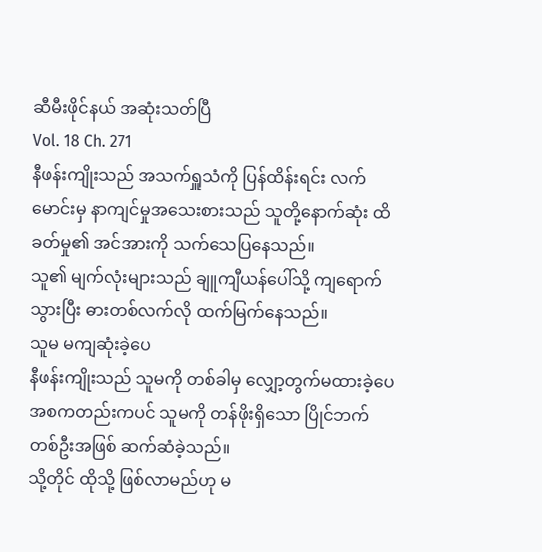ဆီမီးဖိုင်နယ် အဆုံးသတ်ပြီ
Vol. 18 Ch. 271
နီဖန်းကျိုးသည် အသက်ရှူသံကို ပြန်ထိန်းရင်း လက်မောင်းမှ နာကျင်မှုအသေးစားသည် သူတို့နောက်ဆုံး ထိခတ်မှု၏ အင်အားကို သက်သေပြနေသည်။
သူ၏ မျက်လုံးများသည် ချူကျီယန်ပေါ်သို့ ကျရောက်သွားပြီး ဓားတစ်လက်လို ထက်မြက်နေသည်။
သူမ မကျဆုံးခဲ့ပေ
နီဖန်းကျိုးသည် သူမကို တစ်ခါမှ လျှော့တွက်မထားခဲ့ပေ
အစကတည်းကပင် သူမကို တန်ဖိုးရှိသော ပြိုင်ဘက်တစ်ဦးအဖြစ် ဆက်ဆံခဲ့သည်။
သို့တိုင် ထိုသို့ ဖြစ်လာမည်ဟု မ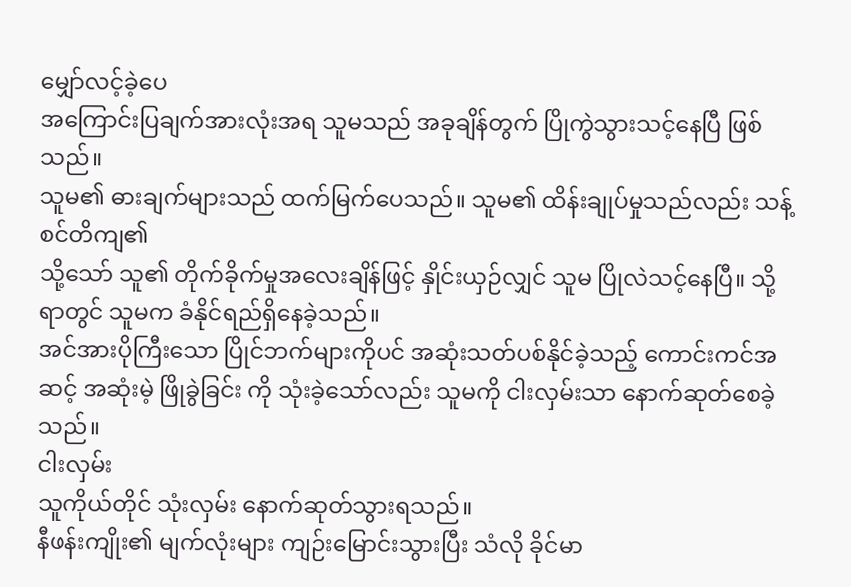မျှော်လင့်ခဲ့ပေ
အကြောင်းပြချက်အားလုံးအရ သူမသည် အခုချိန်တွက် ပြိုကွဲသွားသင့်နေပြီ ဖြစ်သည်။
သူမ၏ ဓားချက်များသည် ထက်မြက်ပေသည်။ သူမ၏ ထိန်းချုပ်မှုသည်လည်း သန့်စင်တိကျ၏
သို့သော် သူ၏ တိုက်ခိုက်မှုအလေးချိန်ဖြင့် နှိုင်းယှဉ်လျှင် သူမ ပြိုလဲသင့်နေပြီ။ သို့ရာတွင် သူမက ခံနိုင်ရည်ရှိနေခဲ့သည်။
အင်အားပိုကြီးသော ပြိုင်ဘက်များကိုပင် အဆုံးသတ်ပစ်နိုင်ခဲ့သည့် ကောင်းကင်အဆင့် အဆုံးမဲ့ ဖြိုခွဲခြင်း ကို သုံးခဲ့သော်လည်း သူမကို ငါးလှမ်းသာ နောက်ဆုတ်စေခဲ့သည်။
ငါးလှမ်း
သူကိုယ်တိုင် သုံးလှမ်း နောက်ဆုတ်သွားရသည်။
နီဖန်းကျိုး၏ မျက်လုံးများ ကျဉ်းမြောင်းသွားပြီး သံလို ခိုင်မာ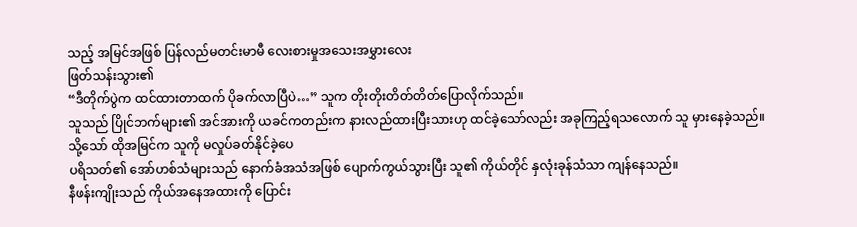သည့် အမြင်အဖြစ် ပြန်လည်မတင်းမာမီ လေးစားမှုအသေးအမွှားလေး
ဖြတ်သန်းသွား၏
“ဒီတိုက်ပွဲက ထင်ထားတာထက် ပိုခက်လာပြီပဲ…” သူက တိုးတိုးတိတ်တိတ်ပြောလိုက်သည်။
သူသည် ပြိုင်ဘက်များ၏ အင်အားကို ယခင်ကတည်းက နားလည်ထားပြီးသားဟု ထင်ခဲ့သော်လည်း အခုကြည့်ရသလောက် သူ မှားနေခဲ့သည်။
သို့သော် ထိုအမြင်က သူကို မလှုပ်ခတ်နိုင်ခဲ့ပေ
ပရိသတ်၏ အော်ဟစ်သံများသည် နောက်ခံအသံအဖြစ် ပျောက်ကွယ်သွားပြီး သူ၏ ကိုယ်တိုင် နှလုံးခုန်သံသာ ကျန်နေသည်။
နီဖန်းကျိုးသည် ကိုယ်အနေအထားကို ပြောင်း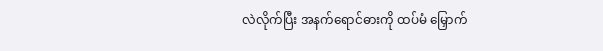လဲလိုက်ပြီး အနက်ရောင်ဓားကို ထပ်မံ မြှောက်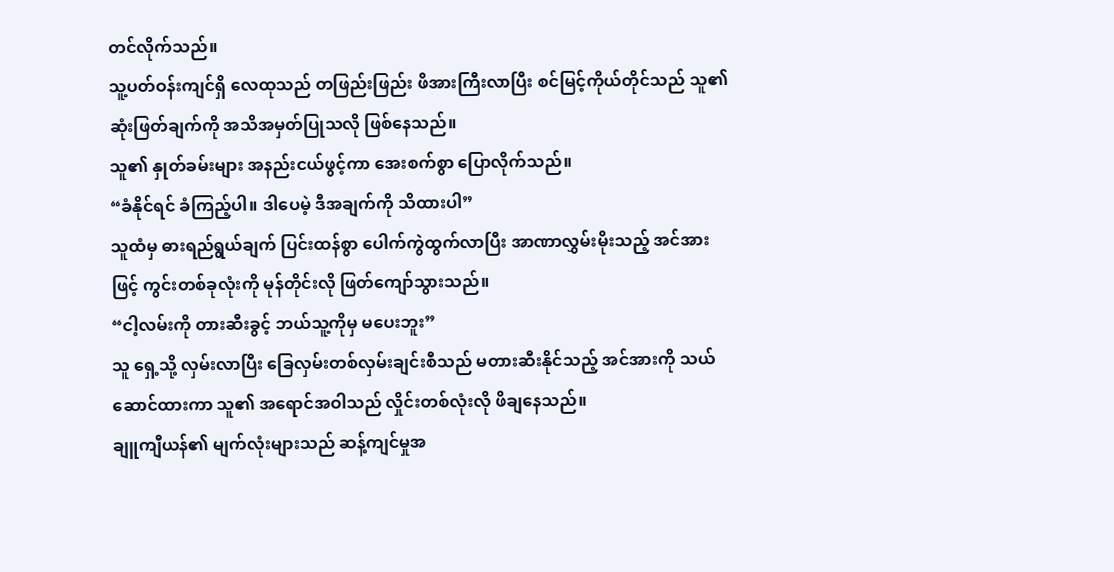တင်လိုက်သည်။
သူ့ပတ်ဝန်းကျင်ရှိ လေထုသည် တဖြည်းဖြည်း ဖိအားကြီးလာပြီး စင်မြင့်ကိုယ်တိုင်သည် သူ၏ ဆုံးဖြတ်ချက်ကို အသိအမှတ်ပြုသလို ဖြစ်နေသည်။
သူ၏ နှုတ်ခမ်းများ အနည်းငယ်ဖွင့်ကာ အေးစက်စွာ ပြောလိုက်သည်။
“ခံနိုင်ရင် ခံကြည့်ပါ။ ဒါပေမဲ့ ဒီအချက်ကို သိထားပါ”
သူထံမှ ဓားရည်ရွယ်ချက် ပြင်းထန်စွာ ပေါက်ကွဲထွက်လာပြီး အာဏာလွှမ်းမိုးသည့် အင်အားဖြင့် ကွင်းတစ်ခုလုံးကို မုန်တိုင်းလို ဖြတ်ကျော်သွားသည်။
“ငါ့လမ်းကို တားဆီးခွင့် ဘယ်သူ့ကိုမှ မပေးဘူး”
သူ ရှေ့သို့ လှမ်းလာပြီး ခြေလှမ်းတစ်လှမ်းချင်းစီသည် မတားဆီးနိုင်သည့် အင်အားကို သယ်ဆောင်ထားကာ သူ၏ အရောင်အဝါသည် လှိုင်းတစ်လုံးလို ဖိချနေသည်။
ချူကျီယန်၏ မျက်လုံးများသည် ဆန့်ကျင်မှုအ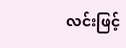လင်းဖြင့်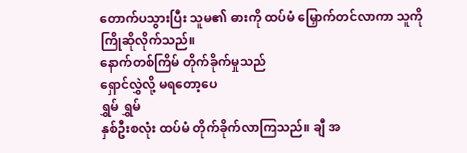တောက်ပသွားပြီး သူမ၏ ဓားကို ထပ်မံ မြှောက်တင်လာကာ သူကို ကြိုဆိုလိုက်သည်။
နောက်တစ်ကြိမ် တိုက်ခိုက်မှုသည်
ရှောင်လွှဲလို့ မရတော့ပေ
ရွှမ် ရွှမ်
နှစ်ဦးစလုံး ထပ်မံ တိုက်ခိုက်လာကြသည်။ ချီ အ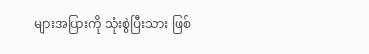များအပြားကို သုံးစွဲပြီးသား ဖြစ်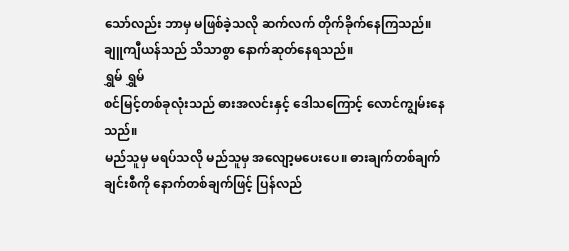သော်လည်း ဘာမှ မဖြစ်ခဲ့သလို ဆက်လက် တိုက်ခိုက်နေကြသည်။
ချူကျီယန်သည် သိသာစွာ နောက်ဆုတ်နေရသည်။
ရွှမ် ရွှမ်
စင်မြင့်တစ်ခုလုံးသည် ဓားအလင်းနှင့် ဒေါသကြောင့် လောင်ကျွမ်းနေသည်။
မည်သူမှ မရပ်သလို မည်သူမှ အလျော့မပေးပေ။ ဓားချက်တစ်ချက်ချင်းစီကို နောက်တစ်ချက်ဖြင့် ပြန်လည်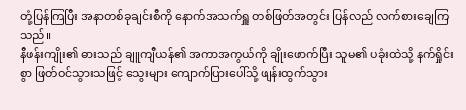တုံ့ပြန်ကြပြီး အနာတစ်ခုချင်းစီကို နောက်အသက်ရှူ တစ်ဖြတ်အတွင်း ပြန်လည် လက်စားချေကြသည်။
နီဖန်းကျိုး၏ ဓားသည် ချူကျီယန်၏ အကာအကွယ်ကို ချိုးဖောက်ပြီး သူမ၏ ပခုံးထဲသို့ နက်ရှိုင်းစွာ ဖြတ်ဝင်သွားသဖြင့် သွေးများ ကျောက်ပြားပေါ်သို့ ဖျန်းထွက်သွား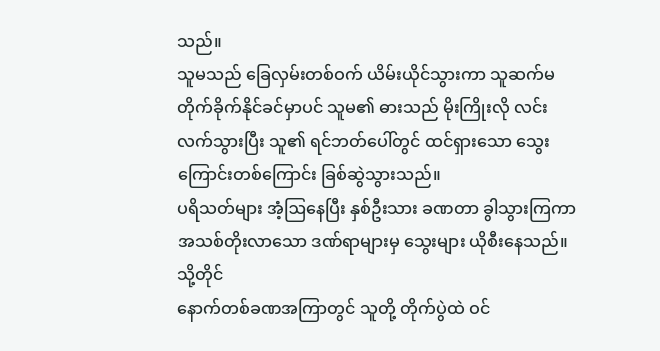သည်။
သူမသည် ခြေလှမ်းတစ်ဝက် ယိမ်းယိုင်သွားကာ သူဆက်မတိုက်ခိုက်နိုင်ခင်မှာပင် သူမ၏ ဓားသည် မိုးကြိုးလို လင်းလက်သွားပြီး သူ၏ ရင်ဘတ်ပေါ်တွင် ထင်ရှားသော သွေးကြောင်းတစ်ကြောင်း ခြစ်ဆွဲသွားသည်။
ပရိသတ်များ အံ့ဩနေပြီး နှစ်ဦးသား ခဏတာ ခွါသွားကြကာ အသစ်တိုးလာသော ဒဏ်ရာများမှ သွေးများ ယိုစီးနေသည်။
သို့တိုင်
နောက်တစ်ခဏအကြာတွင် သူတို့ တိုက်ပွဲထဲ ဝင်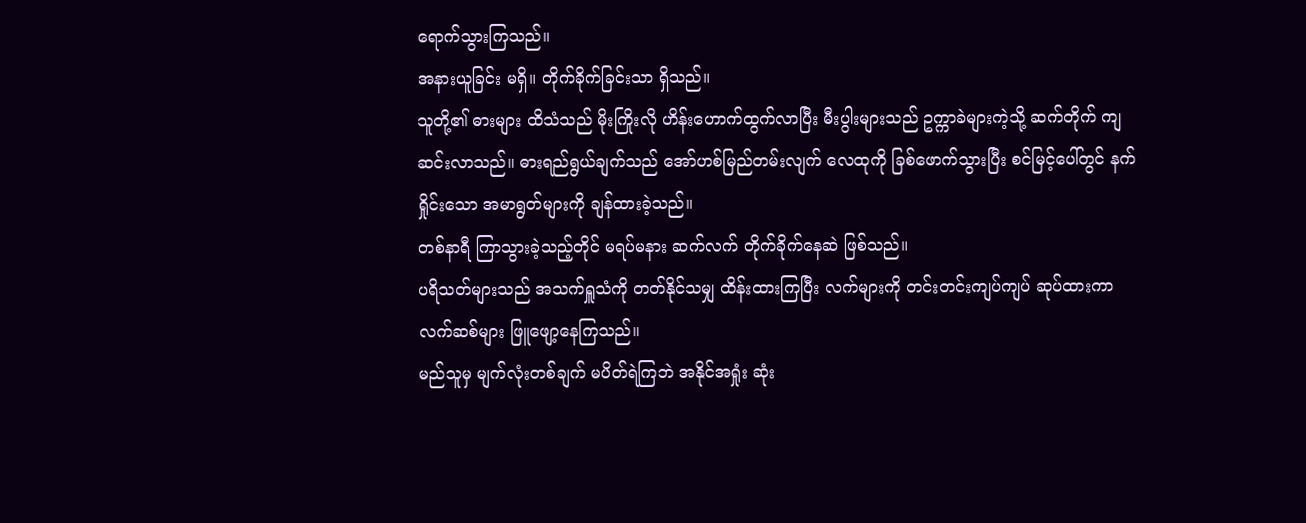ရောက်သွားကြသည်။
အနားယူခြင်း မရှိ။ တိုက်ခိုက်ခြင်းသာ ရှိသည်။
သူတို့၏ ဓားများ ထိသံသည် မိုးကြိုးလို ဟိန်းဟောက်ထွက်လာပြီး မီးပွါးများသည် ဥက္ကာခဲများကဲ့သို့ ဆက်တိုက် ကျဆင်းလာသည်။ ဓားရည်ရွယ်ချက်သည် အော်ဟစ်မြည်တမ်းလျက် လေထုကို ခြစ်ဖောက်သွားပြီး စင်မြင့်ပေါ်တွင် နက်ရှိုင်းသော အမာရွတ်များကို ချန်ထားခဲ့သည်။
တစ်နာရီ ကြာသွားခဲ့သည့်တိုင် မရပ်မနား ဆက်လက် တိုက်ခိုက်နေဆဲ ဖြစ်သည်။
ပရိသတ်များသည် အသက်ရှူသံကို တတ်နိုင်သမျှ ထိန်းထားကြပြီး လက်များကို တင်းတင်းကျပ်ကျပ် ဆုပ်ထားကာ လက်ဆစ်များ ဖြူဖျော့နေကြသည်။
မည်သူမှ မျက်လုံးတစ်ချက် မပိတ်ရဲကြဘဲ အနိုင်အရှုံး ဆုံး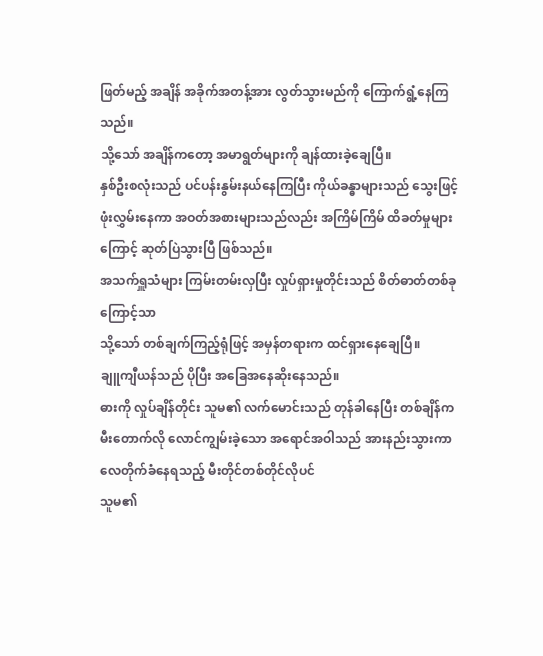ဖြတ်မည့် အချိန် အခိုက်အတန့်အား လွတ်သွားမည်ကို ကြောက်ရွံ့နေကြသည်။
သို့သော် အချိန်ကတော့ အမာရွတ်များကို ချန်ထားခဲ့ချေပြီ။
နှစ်ဦးစလုံးသည် ပင်ပန်းနွမ်းနယ်နေကြပြီး ကိုယ်ခန္ဓာများသည် သွေးဖြင့် ဖုံးလွှမ်းနေကာ အဝတ်အစားများသည်လည်း အကြိမ်ကြိမ် ထိခတ်မှုများကြောင့် ဆုတ်ပြဲသွားပြီ ဖြစ်သည်။
အသက်ရှူသံများ ကြမ်းတမ်းလှပြီး လှုပ်ရှားမှုတိုင်းသည် စိတ်ဓာတ်တစ်ခုကြောင့်သာ
သို့သော် တစ်ချက်ကြည့်ရုံဖြင့် အမှန်တရားက ထင်ရှားနေချေပြီ။
ချူကျီယန်သည် ပိုပြီး အခြေအနေဆိုးနေသည်။
ဓားကို လှုပ်ချိန်တိုင်း သူမ၏ လက်မောင်းသည် တုန်ခါနေပြီး တစ်ချိန်က မီးတောက်လို လောင်ကျွမ်းခဲ့သော အရောင်အဝါသည် အားနည်းသွားကာ လေတိုက်ခံနေရသည့် မီးတိုင်တစ်တိုင်လိုပင်
သူမ၏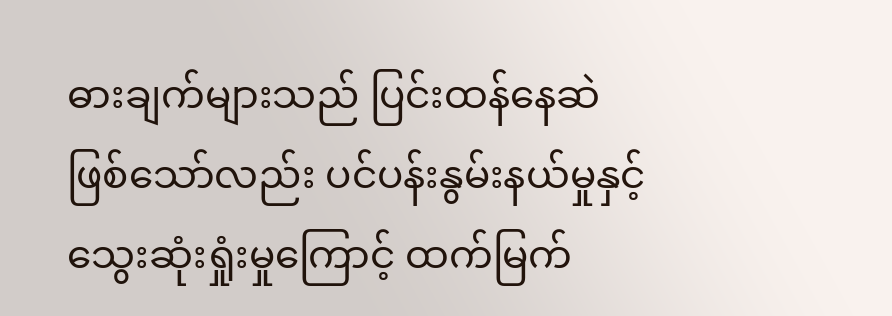ဓားချက်များသည် ပြင်းထန်နေဆဲ ဖြစ်သော်လည်း ပင်ပန်းနွမ်းနယ်မှုနှင့် သွေးဆုံးရှုံးမှုကြောင့် ထက်မြက်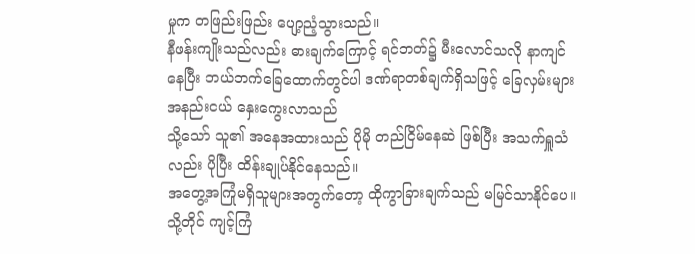မှုက တဖြည်းဖြည်း ပျော့ညံ့သွားသည်။
နီဖန်းကျိုးသည်လည်း ဓားချက်ကြောင့် ရင်ဘတ်၌ မီးလောင်သလို နာကျင်နေပြီး ဘယ်ဘက်ခြေထောက်တွင်ပါ ဒဏ်ရာတစ်ချက်ရှိသဖြင့် ခြေလှမ်းများ အနည်းငယ် နှေးကွေးလာသည်
သို့သော် သူ၏ အနေအထားသည် ပိုမို တည်ငြိမ်နေဆဲ ဖြစ်ပြီး အသက်ရှူသံလည်း ပိုပြီး ထိန်းချုပ်နိုင်နေသည်။
အတွေ့အကြုံမရှိသူများအတွက်တော့ ထိုကွာခြားချက်သည် မမြင်သာနိုင်ပေ။ သို့တိုင် ကျင့်ကြံ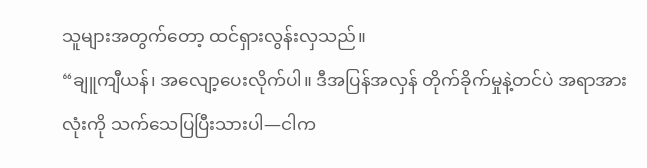သူများအတွက်တော့ ထင်ရှားလွန်းလှသည်။
“ချူကျီယန်၊ အလျော့ပေးလိုက်ပါ။ ဒီအပြန်အလှန် တိုက်ခိုက်မှုနဲ့တင်ပဲ အရာအားလုံးကို သက်သေပြပြီးသားပါ—ငါက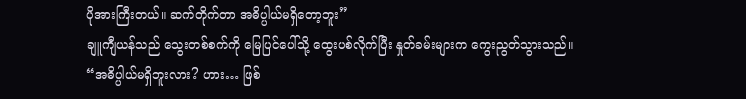ပိုအားကြီးတယ်။ ဆက်တိုက်တာ အဓိပ္ပါယ်မရှိတော့ဘူး”
ချူကျီယန်သည် သွေးတစ်စက်ကို မြေပြင်ပေါ်သို့ ထွေးပစ်လိုက်ပြီး နှုတ်ခမ်းများက ကွေးညွတ်သွားသည်။
“အဓိပ္ပါယ်မရှိဘူးလား? ဟား… ဖြစ်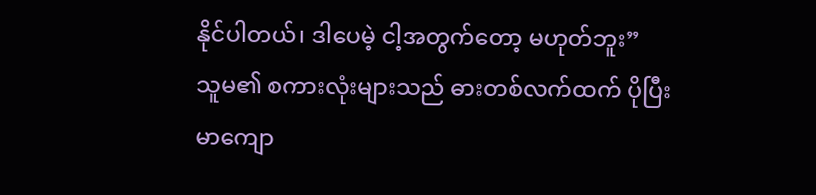နိုင်ပါတယ်၊ ဒါပေမဲ့ ငါ့အတွက်တော့ မဟုတ်ဘူး”
သူမ၏ စကားလုံးများသည် ဓားတစ်လက်ထက် ပိုပြီး မာကျော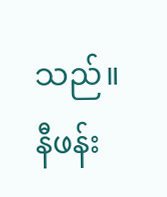သည်။
နီဖန်း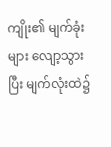ကျိုး၏ မျက်ခုံးများ လျော့သွားပြီး မျက်လုံးထဲ၌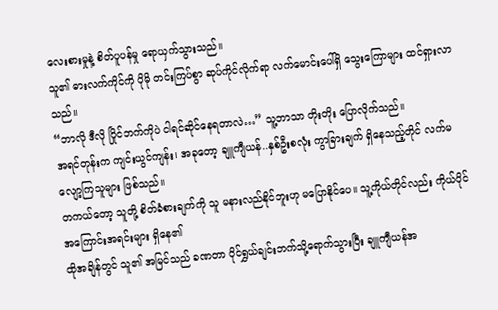လေးစားမှုနဲ့ စိတ်ပူပန်မှု ရောယှက်သွားသည်။
သူ၏ ဓားလက်ကိုင်ကို ပိုမို တင်းကြပ်စွာ ဆုပ်ကိုင်လိုက်ရာ လက်မောင်းပေါ်ရှိ သွေးကြောများ ထင်ရှားလာသည်။
“ဘာလို ဒီလို ပြိုင်ဘက်ကိုပဲ ငါရင်ဆိုင်နေရတာလဲ…” သူ့ဘာသာ တိုးတိုး ပြောလိုက်သည်။
အရင်တုန်းက ကျင်းယွင်ကျန်း၊ အခုတော့ ချူကျီယန်..နှစ်ဦးစလုံး ကွာခြားချက် ရှိနေသည့်တိုင် လက်မလျော့ကြသူများ ဖြစ်သည်။
တကယ်တော့ သူတို့ စိတ်ခံစားချက်ကို သူ မနားလည်နိုင်ဘူးဟု မပြောနိုင်ပေ။ သူ့ကိုယ်တိုင်လည်း ကိုယ်ပိုင် အကြောင်းအရင်းများ ရှိနေ၏
ထိုအချိန်တွင် သူ၏ အမြင်သည် ခဏတာ ပိုင်ရွှယ်ချင်းဘက်သို့ရောက်သွားပြီး ချူကျီယန်အ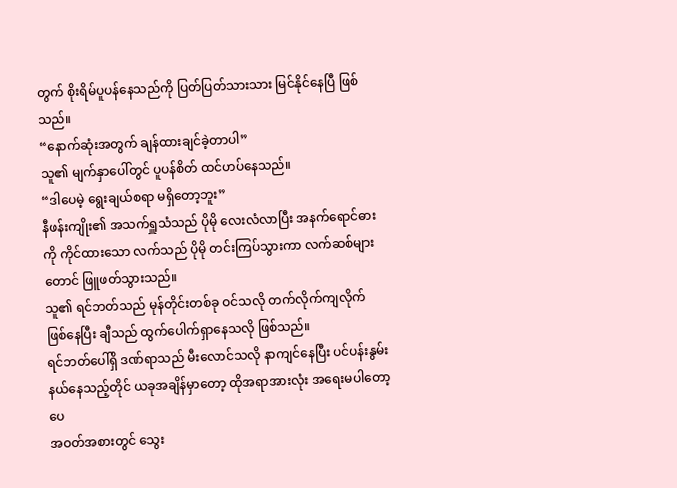တွက် စိုးရိမ်ပူပန်နေသည်ကို ပြတ်ပြတ်သားသား မြင်နိုင်နေပြီ ဖြစ်သည်။
“နောက်ဆုံးအတွက် ချန်ထားချင်ခဲ့တာပါ”
သူ၏ မျက်နှာပေါ်တွင် ပူပန်စိတ် ထင်ဟပ်နေသည်။
“ဒါပေမဲ့ ရွေးချယ်စရာ မရှိတော့ဘူး”
နီဖန်းကျိုး၏ အသက်ရှူသံသည် ပိုမို လေးလံလာပြီး အနက်ရောင်ဓားကို ကိုင်ထားသော လက်သည် ပိုမို တင်းကြပ်သွားကာ လက်ဆစ်များတောင် ဖြူဖတ်သွားသည်။
သူ၏ ရင်ဘတ်သည် မုန်တိုင်းတစ်ခု ဝင်သလို တက်လိုက်ကျလိုက် ဖြစ်နေပြီး ချီသည် ထွက်ပေါက်ရှာနေသလို ဖြစ်သည်။
ရင်ဘတ်ပေါ်ရှိ ဒဏ်ရာသည် မီးလောင်သလို နာကျင်နေပြီး ပင်ပန်းနွမ်းနယ်နေသည့်တိုင် ယခုအချိန်မှာတော့ ထိုအရာအားလုံး အရေးမပါတော့ပေ
အဝတ်အစားတွင် သွေး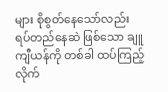များ စိုစွတ်နေသော်လည်း ရပ်တည်နေဆဲ ဖြစ်သော ချူကျီယန်ကို တစ်ခါ ထပ်ကြည့်လိုက်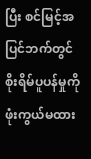ပြီး စင်မြင့်အပြင်ဘက်တွင် စိုးရိမ်ပူပန်မှုကို ဖုံးကွယ်မထား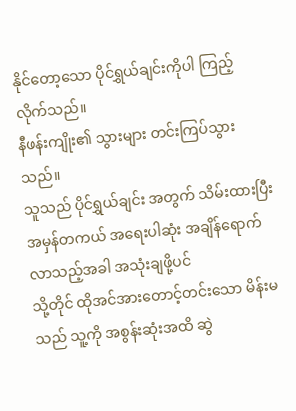နိုင်တော့သော ပိုင်ရွှယ်ချင်းကိုပါ ကြည့်လိုက်သည်။
နီဖန်းကျိုး၏ သွားများ တင်းကြပ်သွားသည်။
သူသည် ပိုင်ရွှယ်ချင်း အတွက် သိမ်းထားပြီး အမှန်တကယ် အရေးပါဆုံး အချိန်ရောက်လာသည့်အခါ အသုံးချဖို့ပင်
သို့တိုင် ထိုအင်အားတောင့်တင်းသော မိန်းမသည် သူ့ကို အစွန်းဆုံးအထိ ဆွဲ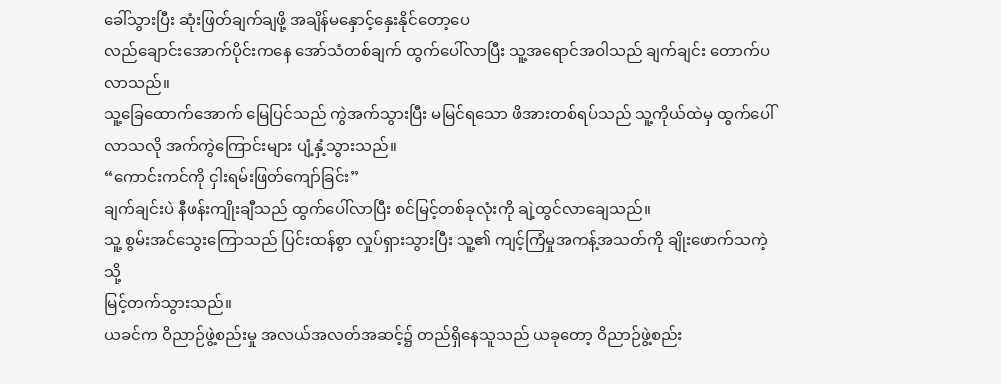ခေါ်သွားပြီး ဆုံးဖြတ်ချက်ချဖို့ အချိန်မနှောင့်နှေးနိုင်တော့ပေ
လည်ချောင်းအောက်ပိုင်းကနေ အော်သံတစ်ချက် ထွက်ပေါ်လာပြီး သူ့အရောင်အဝါသည် ချက်ချင်း တောက်ပလာသည်။
သူ့ခြေထောက်အောက် မြေပြင်သည် ကွဲအက်သွားပြီး မမြင်ရသော ဖိအားတစ်ရပ်သည် သူ့ကိုယ်ထဲမှ ထွက်ပေါ်လာသလို အက်ကွဲကြောင်းများ ပျံ့နှံ့သွားသည်။
“ကောင်းကင်ကို ငှါးရမ်းဖြတ်ကျော်ခြင်း”
ချက်ချင်းပဲ နီဖန်းကျိုးချီသည် ထွက်ပေါ်လာပြီး စင်မြင့်တစ်ခုလုံးကို ချဲ့ထွင်လာချေသည်။
သူ့ စွမ်းအင်သွေးကြောသည် ပြင်းထန်စွာ လှုပ်ရှားသွားပြီး သူ့၏ ကျင့်ကြံမှုအကန့်အသတ်ကို ချိုးဖောက်သကဲ့သို့
မြင့်တက်သွားသည်။
ယခင်က ဝိညာဉ်ဖွဲ့စည်းမှု အလယ်အလတ်အဆင့်၌ တည်ရှိနေသူသည် ယခုတော့ ဝိညာဉ်ဖွဲ့စည်း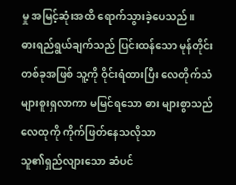မှု အမြင့်ဆုံးအထိ ရောက်သွားခဲ့ပေသည်။
ဓားရည်ရွယ်ချက်သည် ပြင်းထန်သော မုန်တိုင်းတစ်ခုအဖြစ် သူ့ကို ဝိုင်းရံထားပြီး လေတိုက်သံများစူးရှလာကာ မမြင်ရသော ဓား များစွာသည် လေထုကို ကိုက်ဖြတ်နေသလိုသာ
သူ၏ရှည်လျားသော ဆံပင်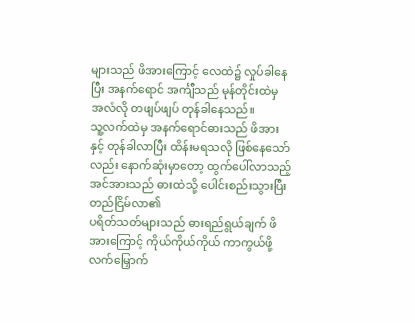များသည် ဖိအားကြောင့် လေထဲ၌ လှုပ်ခါနေပြီး အနက်ရောင် အင်္ကျီသည် မုန်တိုင်းထဲမှ အလံလို တဖျပ်ဖျပ် တုန်ခါနေသည်။
သူ့လက်ထဲမှ အနက်ရောင်ဓားသည် ဖိအားနှင့် တုန်ခါလာပြီး ထိန်းမရသလို ဖြစ်နေသော်လည်း နောက်ဆုံးမှာတော့ ထွက်ပေါ်လာသည့် အင်အားသည် ဓားထဲသို့ ပေါင်းစည်းသွားပြီး တည်ငြိမ်လာ၏
ပရိတ်သတ်များသည် ဓားရည်ရွယ်ချက် ဖိအားကြောင့် ကိုယ်ကိုယ်ကိုယ် ကာကွယ်ဖို့ လက်မြှောက်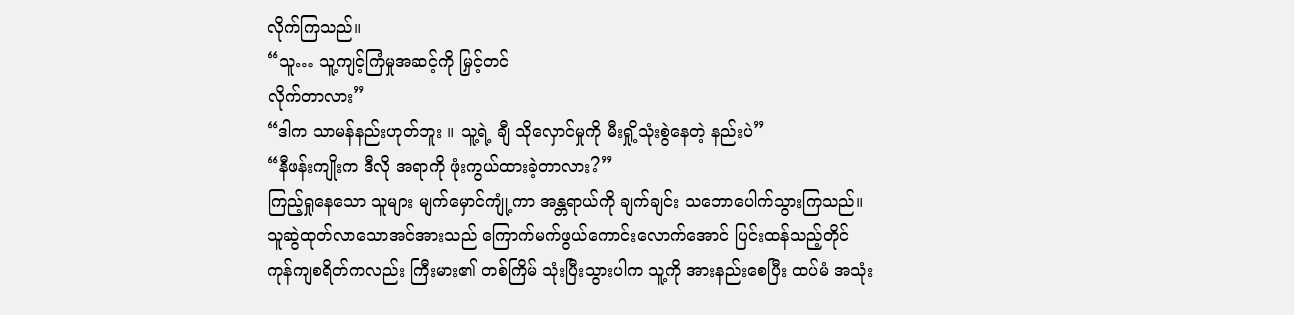လိုက်ကြသည်။
“သူ… သူ့ကျင့်ကြံမှုအဆင့်ကို မြှင့်တင်
လိုက်တာလား”
“ဒါက သာမန်နည်းဟုတ်ဘူး ။ သူ့ရဲ့ ချီ သိုလှောင်မှုကို မီးရှို့သုံးစွဲနေတဲ့ နည်းပဲ”
“နီဖန်းကျိုးက ဒီလို အရာကို ဖုံးကွယ်ထားခဲ့တာလား?”
ကြည့်ရှုနေသော သူများ မျက်မှောင်ကျုံ့ကာ အန္တရာယ်ကို ချက်ချင်း သဘောပေါက်သွားကြသည်။
သူဆွဲထုတ်လာသောအင်အားသည် ကြောက်မက်ဖွယ်ကောင်းလောက်အောင် ပြင်းထန်သည့်တိုင် ကုန်ကျစရိတ်ကလည်း ကြီးမား၏ တစ်ကြိမ် သုံးပြီးသွားပါက သူ့ကို အားနည်းစေပြီး ထပ်မံ အသုံး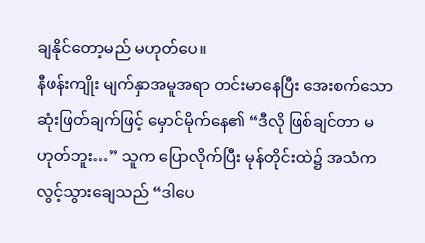ချနိုင်တော့မည် မဟုတ်ပေ။
နီဖန်းကျိုး မျက်နှာအမူအရာ တင်းမာနေပြီး အေးစက်သော ဆုံးဖြတ်ချက်ဖြင့် မှောင်မိုက်နေ၏ “ဒီလို ဖြစ်ချင်တာ မဟုတ်ဘူး…” သူက ပြောလိုက်ပြီး မုန်တိုင်းထဲ၌ အသံက လွင့်သွားချေသည် “ဒါပေ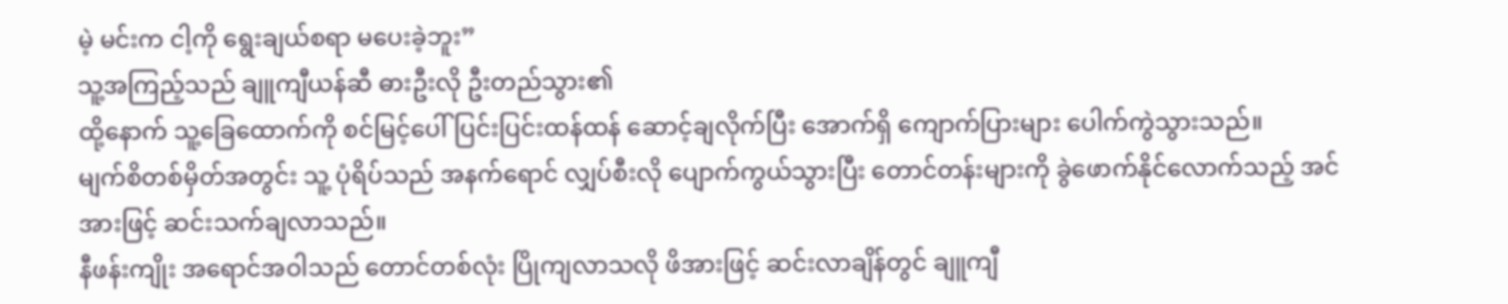မဲ့ မင်းက ငါ့ကို ရွေးချယ်စရာ မပေးခဲ့ဘူး”
သူ့အကြည့်သည် ချူကျီယန်ဆီ ဓားဦးလို ဦးတည်သွား၏
ထို့နောက် သူ့ခြေထောက်ကို စင်မြင့်ပေါ်ပြင်းပြင်းထန်ထန် ဆောင့်ချလိုက်ပြီး အောက်ရှိ ကျောက်ပြားများ ပေါက်ကွဲသွားသည်။
မျက်စိတစ်မှိတ်အတွင်း သူ့ ပုံရိပ်သည် အနက်ရောင် လျှပ်စီးလို ပျောက်ကွယ်သွားပြီး တောင်တန်းများကို ခွဲဖောက်နိုင်လောက်သည့် အင်အားဖြင့် ဆင်းသက်ချလာသည်။
နီဖန်းကျိုး အရောင်အဝါသည် တောင်တစ်လုံး ပြိုကျလာသလို ဖိအားဖြင့် ဆင်းလာချိန်တွင် ချူကျီ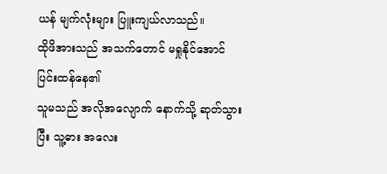ယန် မျက်လုံးများ ပြူးကျယ်လာသည်။
ထိုဖိအားသည် အသက်တောင် မရှုနိုင်အောင် ပြင်းထန်နေ၏
သူမသည် အလိုအလျောက် နောက်သို့ ဆုတ်သွားပြီး သူ့ဓား အလေး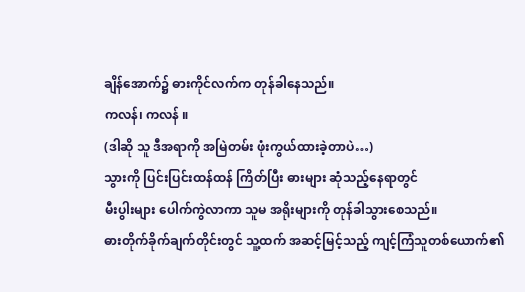ချိန်အောက်၌ ဓားကိုင်လက်က တုန်ခါနေသည်။
ကလန်၊ ကလန် ။
(ဒါဆို သူ ဒီအရာကို အမြဲတမ်း ဖုံးကွယ်ထားခဲ့တာပဲ…)
သွားကို ပြင်းပြင်းထန်ထန် ကြိတ်ပြီး ဓားများ ဆုံသည့်နေရာတွင်
မီးပွါးများ ပေါက်ကွဲလာကာ သူမ အရိုးများကို တုန်ခါသွားစေသည်။
ဓားတိုက်ခိုက်ချက်တိုင်းတွင် သူ့ထက် အဆင့်မြင့်သည့် ကျင့်ကြံသူတစ်ယောက်၏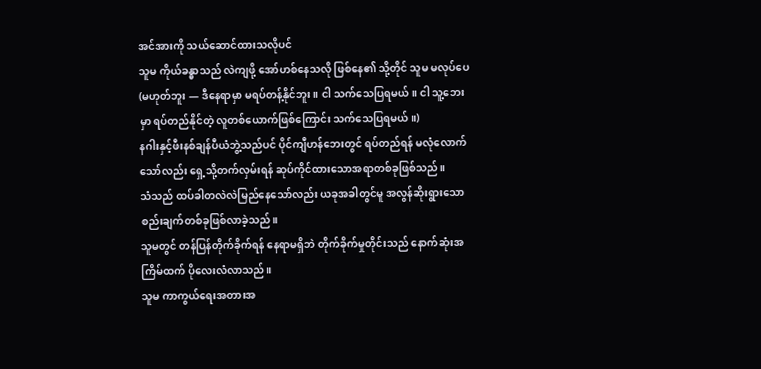အင်အားကို သယ်ဆောင်ထားသလိုပင်
သူမ ကိုယ်ခန္ဓာသည် လဲကျဖို့ အော်ဟစ်နေသလို ဖြစ်နေ၏ သို့တိုင် သူမ မလုပ်ပေ
(မဟုတ်ဘူး — ဒီနေရာမှာ မရပ်တန့်နိုင်ဘူး။ ငါ သက်သေပြရမယ်။ ငါ သူ့ဘေးမှာ ရပ်တည်နိုင်တဲ့ လူတစ်ယောက်ဖြစ်ကြောင်း သက်သေပြရမယ်။)
နဂါးနှင့်ဖီးနစ်ချန်ပီယံဘွဲ့သည်ပင် ပိုင်ကျီဟန်ဘေးတွင် ရပ်တည်ရန် မလုံလောက်သော်လည်း ရှေ့သို့တက်လှမ်းရန် ဆုပ်ကိုင်ထားသောအရာတစ်ခုဖြစ်သည်။
သံသည် ထပ်ခါတလဲလဲမြည်နေသော်လည်း ယခုအခါတွင်မူ အလွန်ဆိုးရွားသော စည်းချက်တစ်ခုဖြစ်လာခဲ့သည်။
သူမတွင် တန်ပြန်တိုက်ခိုက်ရန် နေရာမရှိဘဲ တိုက်ခိုက်မှုတိုင်းသည် နောက်ဆုံးအကြိမ်ထက် ပိုလေးလံလာသည်။
သူမ ကာကွယ်ရေးအတားအ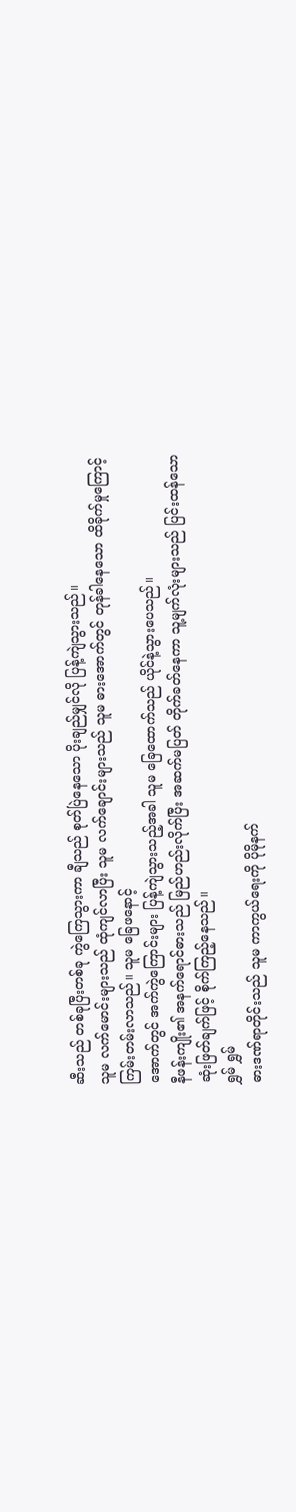ဆီးသည် တစ်ခုပြီးတစ်ခု ကွဲကြေသွားကာ ချီသည် စုတ်ပြဲနေသော ပိုးချည်မျှင်လို ပြန့်ကျဲသွားသည်။
သူမ လက်မောင်းများသည် ထုံကျင်လာပြီး သူမ လက်ချောင်းများသည် သူမ ဓားအောက်တွင် တုန်ခါနေသော ထိခိုက်မှုကြောင့် ကြမ်းတမ်းလာသည်။ သူမ ခြေဖနောင့်
အောက်တွင် အက်ကွဲကြောင်းများ ပြန့်ကျဲသွားသည့်အခါ သူမ ခြေထောက်သည် ယိုင်နဲ့သွားပေသည်။
နီဖန်းကျိုး၏ အနက်ရောင်ဓားသည် မြည်ဟည်းလိုက်ပြီး အဆက်မပြတ် တိုက်ခတ်နေကာ သူ့မျက်လုံးများသည် ပြင်းထန်သော ဆုံးဖြတ်ချက်ဖြင့် စိုက်ကြည့်နေသည်။
ရွှမ် ရွှမ်
ဓားဒဏ်ရာတိုင်းသည် သူမ ကာကွယ်ရေးကို ပိုမိုနက်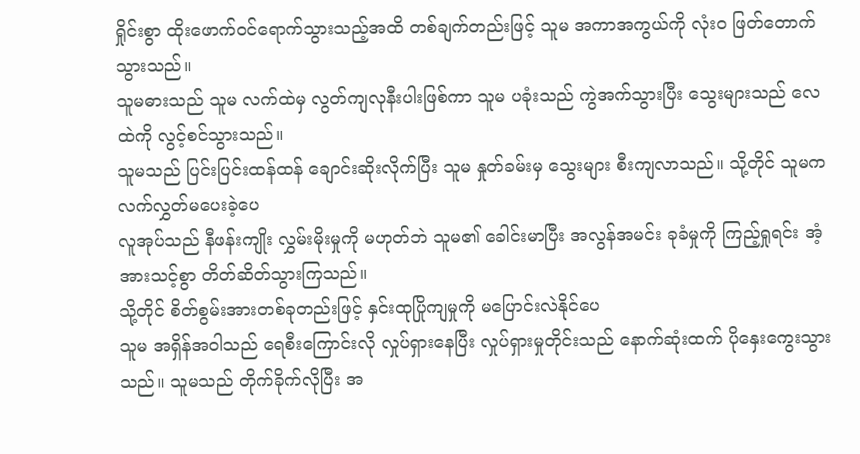ရှိုင်းစွာ ထိုးဖောက်ဝင်ရောက်သွားသည့်အထိ တစ်ချက်တည်းဖြင့် သူမ အကာအကွယ်ကို လုံးဝ ဖြတ်တောက်သွားသည်။
သူမဓားသည် သူမ လက်ထဲမှ လွတ်ကျလုနီးပါးဖြစ်ကာ သူမ ပခုံးသည် ကွဲအက်သွားပြီး သွေးများသည် လေထဲကို လွင့်စင်သွားသည်။
သူမသည် ပြင်းပြင်းထန်ထန် ချောင်းဆိုးလိုက်ပြီး သူမ နှုတ်ခမ်းမှ သွေးများ စီးကျလာသည်။ သို့တိုင် သူမက လက်လွှတ်မပေးခဲ့ပေ
လူအုပ်သည် နီဖန်းကျိုး လွှမ်းမိုးမှုကို မဟုတ်ဘဲ သူမ၏ ခေါင်းမာပြီး အလွန်အမင်း ခုခံမှုကို ကြည့်ရှုရင်း အံ့အားသင့်စွာ တိတ်ဆိတ်သွားကြသည်။
သို့တိုင် စိတ်စွမ်းအားတစ်ခုတည်းဖြင့် နှင်းထုပြိုကျမှုကို မပြောင်းလဲနိုင်ပေ
သူမ အရှိန်အဝါသည် ရေစီးကြောင်းလို လှုပ်ရှားနေပြီး လှုပ်ရှားမှုတိုင်းသည် နောက်ဆုံးထက် ပိုနှေးကွေးသွားသည်။ သူမသည် တိုက်ခိုက်လိုပြီး အ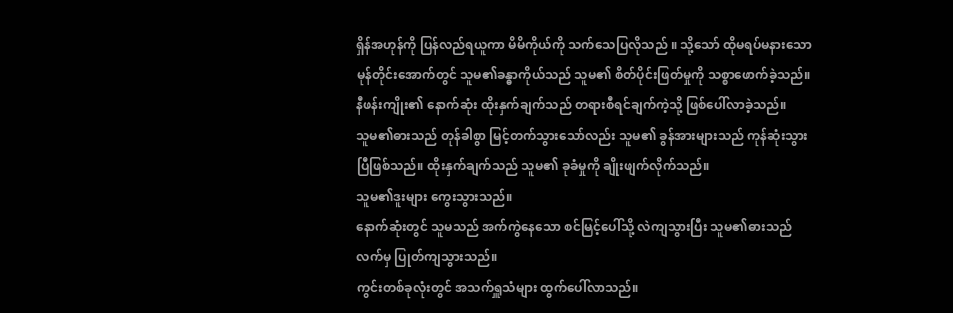ရှိန်အဟုန်ကို ပြန်လည်ရယူကာ မိမိကိုယ်ကို သက်သေပြလိုသည် ။ သို့သော် ထိုမရပ်မနားသော မုန်တိုင်းအောက်တွင် သူမ၏ခန္ဓာကိုယ်သည် သူမ၏ စိတ်ပိုင်းဖြတ်မှုကို သစ္စာဖောက်ခဲ့သည်။
နီဖန်းကျိုး၏ နောက်ဆုံး ထိုးနှက်ချက်သည် တရားစီရင်ချက်ကဲ့သို့ ဖြစ်ပေါ်လာခဲ့သည်။
သူမ၏ဓားသည် တုန်ခါစွာ မြင့်တက်သွားသော်လည်း သူမ၏ ခွန်အားများသည် ကုန်ဆုံးသွားပြီဖြစ်သည်။ ထိုးနှက်ချက်သည် သူမ၏ ခုခံမှုကို ချိုးဖျက်လိုက်သည်။
သူမ၏ဒူးများ ကွေးသွားသည်။
နောက်ဆုံးတွင် သူမသည် အက်ကွဲနေသော စင်မြင့်ပေါ်သို့ လဲကျသွားပြီး သူမ၏ဓားသည် လက်မှ ပြုတ်ကျသွားသည်။
ကွင်းတစ်ခုလုံးတွင် အသက်ရှူသံများ ထွက်ပေါ်လာသည်။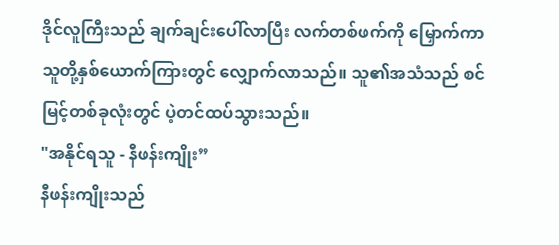ဒိုင်လူကြီးသည် ချက်ချင်းပေါ်လာပြီး လက်တစ်ဖက်ကို မြှောက်ကာ သူတို့နှစ်ယောက်ကြားတွင် လျှောက်လာသည်။ သူ၏အသံသည် စင်မြင့်တစ်ခုလုံးတွင် ပဲ့တင်ထပ်သွားသည်။
"အနိုင်ရသူ - နီဖန်းကျိုး”
နီဖန်းကျိုးသည်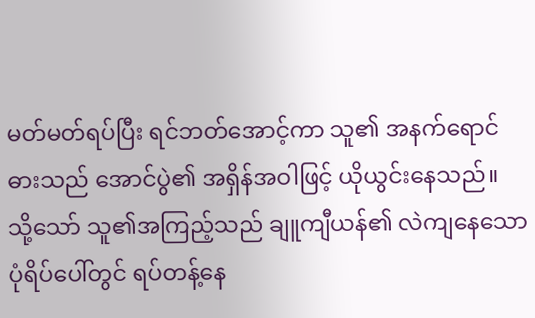မတ်မတ်ရပ်ပြီး ရင်ဘတ်အောင့်ကာ သူ၏ အနက်ရောင်ဓားသည် အောင်ပွဲ၏ အရှိန်အဝါဖြင့် ယိုယွင်းနေသည်။
သို့သော် သူ၏အကြည့်သည် ချူကျီယန်၏ လဲကျနေသော ပုံရိပ်ပေါ်တွင် ရပ်တန့်နေ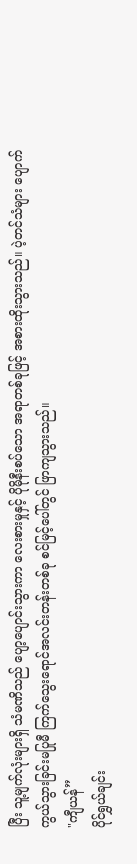ပြီး သူ့မျက်လုံးများရှိ သံမဏိသည် ပျော့ပျောင်းသွားကာ လေးစားမှုနှင့် ပိုမိုနီးစပ်သော အရာတစ်ခုဖြင့် အစားထိုးသွားသည်။ ပဲ့တင်သံများ ပျောက်ကွယ်သွားခြင်းမပြုမီ ကြက်သွေးရောင်အလင်းတန်းတစ်ခု စင်မြင့်ပေါ်တွင် ဖြာကျသွားသည်။
"ကျီယန်”
ပိုင်ရွှယ်ချင်း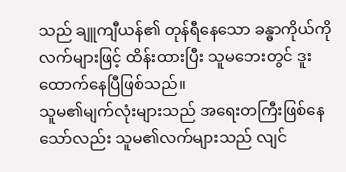သည် ချူကျီယန်၏ တုန်ရီနေသော ခန္ဓာကိုယ်ကို လက်များဖြင့် ထိန်းထားပြီး သူမဘေးတွင် ဒူးထောက်နေပြီဖြစ်သည်။
သူမ၏မျက်လုံးများသည် အရေးတကြီးဖြစ်နေသော်လည်း သူမ၏လက်များသည် လျင်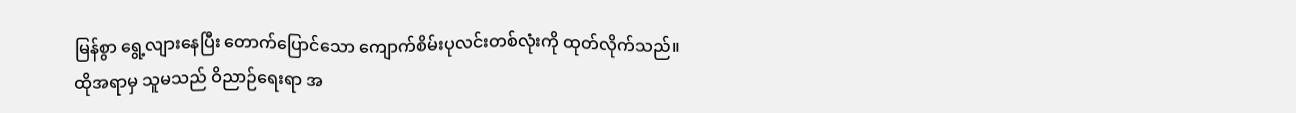မြန်စွာ ရွေ့လျားနေပြီး တောက်ပြောင်သော ကျောက်စိမ်းပုလင်းတစ်လုံးကို ထုတ်လိုက်သည်။
ထိုအရာမှ သူမသည် ဝိညာဉ်ရေးရာ အ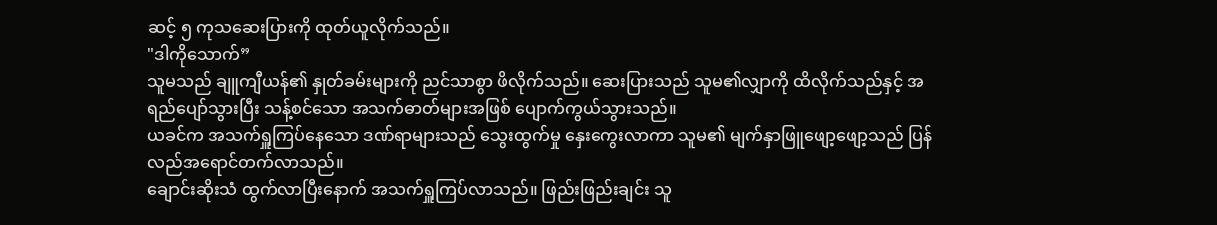ဆင့် ၅ ကုသဆေးပြားကို ထုတ်ယူလိုက်သည်။
"ဒါကိုသောက်”
သူမသည် ချူကျီယန်၏ နှုတ်ခမ်းများကို ညင်သာစွာ ဖိလိုက်သည်။ ဆေးပြားသည် သူမ၏လျှာကို ထိလိုက်သည်နှင့် အရည်ပျော်သွားပြီး သန့်စင်သော အသက်ဓာတ်များအဖြစ် ပျောက်ကွယ်သွားသည်။
ယခင်က အသက်ရှူကြပ်နေသော ဒဏ်ရာများသည် သွေးထွက်မှု နှေးကွေးလာကာ သူမ၏ မျက်နှာဖြူဖျော့ဖျော့သည် ပြန်လည်အရောင်တက်လာသည်။
ချောင်းဆိုးသံ ထွက်လာပြီးနောက် အသက်ရှူကြပ်လာသည်။ ဖြည်းဖြည်းချင်း သူ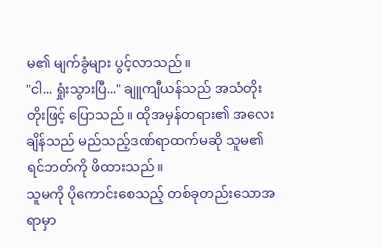မ၏ မျက်ခွံများ ပွင့်လာသည်။
"ငါ... ရှုံးသွားပြီ..." ချူကျီယန်သည် အသံတိုးတိုးဖြင့် ပြောသည်။ ထိုအမှန်တရား၏ အလေးချိန်သည် မည်သည့်ဒဏ်ရာထက်မဆို သူမ၏ရင်ဘတ်ကို ဖိထားသည်။
သူမကို ပိုကောင်းစေသည့် တစ်ခုတည်းသောအရာမှာ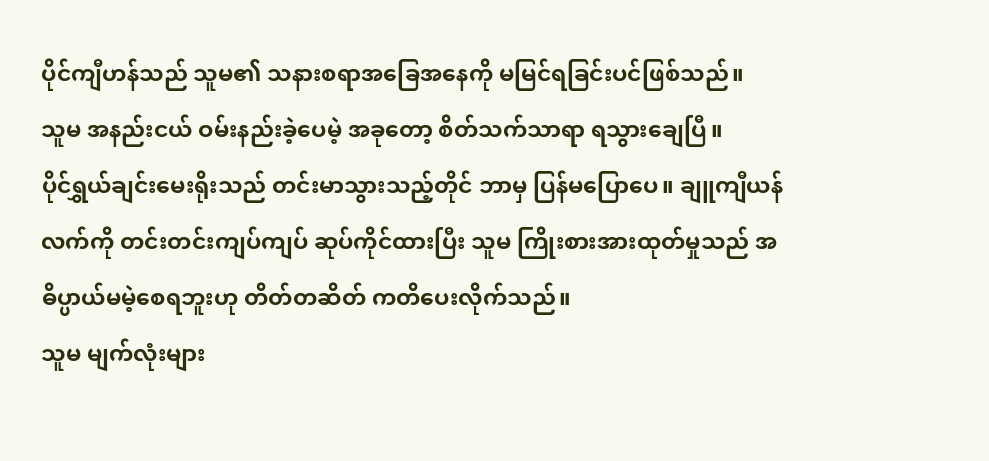ပိုင်ကျီဟန်သည် သူမ၏ သနားစရာအခြေအနေကို မမြင်ရခြင်းပင်ဖြစ်သည်။
သူမ အနည်းငယ် ဝမ်းနည်းခဲ့ပေမဲ့ အခုတော့ စိတ်သက်သာရာ ရသွားချေပြီ။
ပိုင်ရွှယ်ချင်းမေးရိုးသည် တင်းမာသွားသည့်တိုင် ဘာမှ ပြန်မပြောပေ။ ချူကျီယန်လက်ကို တင်းတင်းကျပ်ကျပ် ဆုပ်ကိုင်ထားပြီး သူမ ကြိုးစားအားထုတ်မှုသည် အဓိပ္ပာယ်မမဲ့စေရဘူးဟု တိတ်တဆိတ် ကတိပေးလိုက်သည်။
သူမ မျက်လုံးများ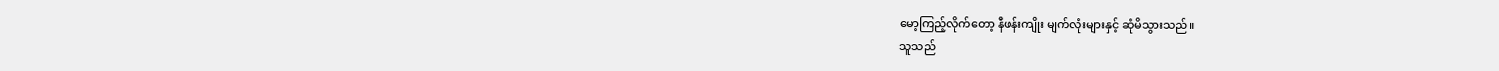မော့ကြည့်လိုက်တော့ နီဖန်းကျိုး မျက်လုံးများနှင့် ဆုံမိသွားသည်။
သူသည်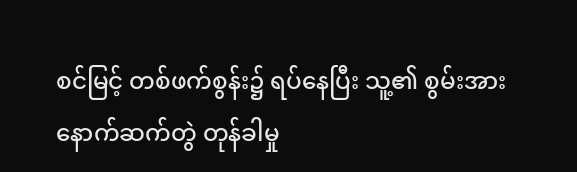စင်မြင့် တစ်ဖက်စွန်း၌ ရပ်နေပြီး သူ့၏ စွမ်းအား နောက်ဆက်တွဲ တုန်ခါမှု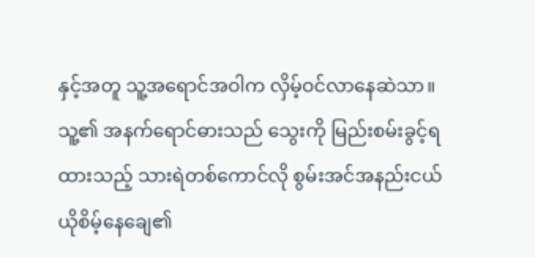နှင့်အတူ သူ့အရောင်အဝါက လှိမ့်ဝင်လာနေဆဲသာ။ သူ့၏ အနက်ရောင်ဓားသည် သွေးကို မြည်းစမ်းခွင့်ရထားသည့် သားရဲတစ်ကောင်လို စွမ်းအင်အနည်းငယ် ယိုစိမ့်နေချေ၏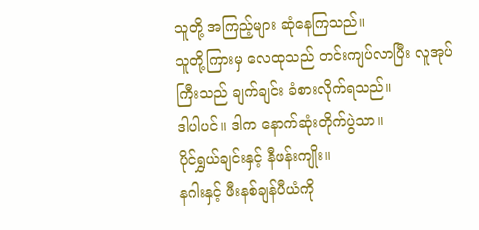သူတို့ အကြည့်များ ဆုံနေကြသည်။
သူတို့ကြားမှ လေထုသည် တင်းကျပ်လာပြီး လူအုပ်ကြီးသည် ချက်ချင်း ခံစားလိုက်ရသည်။
ဒါပါပင်။ ဒါက နောက်ဆုံးတိုက်ပွဲသာ။
ပိုင်ရွှယ်ချင်းနှင့် နီဖန်းကျိုး။
နဂါးနှင့် ဖီးနစ်ချန်ပီယံကို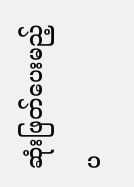ဆုံးဖြတ်ပေးမည့် ပ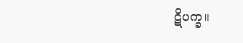ဋိပက္ခ။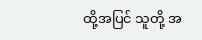ထို့အပြင် သူတို့ အ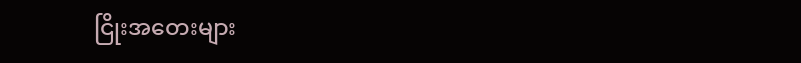ငြိုးအတေးများ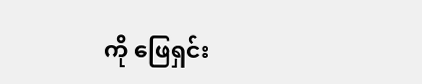ကို ဖြေရှင်း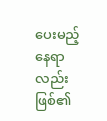ပေးမည့် နေရာလည်း ဖြစ်၏